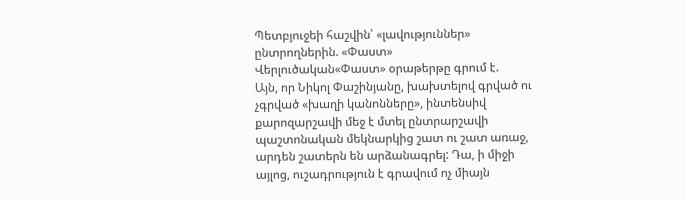Պետբյուջեի հաշվին՝ «լավություններ» ընտրողներին. «Փաստ»
Վերլուծական«Փաստ» օրաթերթը գրում է.
Այն, որ Նիկոլ Փաշինյանը, խախտելով գրված ու չգրված «խաղի կանոնները», ինտենսիվ քարոզարշավի մեջ է մտել ընտրարշավի պաշտոնական մեկնարկից շատ ու շատ առաջ, արդեն շատերն են արձանագրել: Դա, ի միջի այլոց, ուշադրություն է գրավում ոչ միայն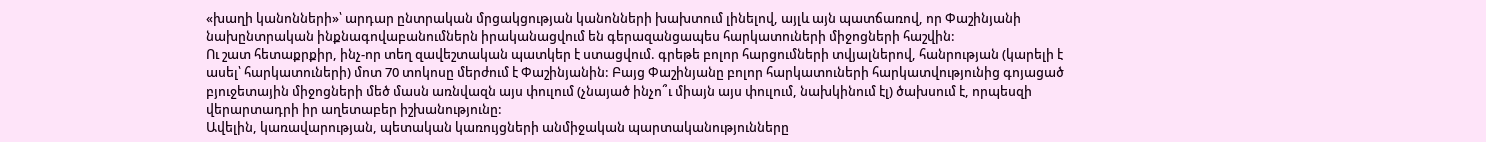«խաղի կանոնների»՝ արդար ընտրական մրցակցության կանոնների խախտում լինելով, այլև այն պատճառով, որ Փաշինյանի նախընտրական ինքնագովաբանումներն իրականացվում են գերազանցապես հարկատուների միջոցների հաշվին:
Ու շատ հետաքրքիր, ինչ-որ տեղ զավեշտական պատկեր է ստացվում. գրեթե բոլոր հարցումների տվյալներով, հանրության (կարելի է ասել՝ հարկատուների) մոտ 70 տոկոսը մերժում է Փաշինյանին: Բայց Փաշինյանը բոլոր հարկատուների հարկատվությունից գոյացած բյուջետային միջոցների մեծ մասն առնվազն այս փուլում (չնայած ինչո՞ւ միայն այս փուլում, նախկինում էլ) ծախսում է, որպեսզի վերարտադրի իր աղետաբեր իշխանությունը:
Ավելին, կառավարության, պետական կառույցների անմիջական պարտականությունները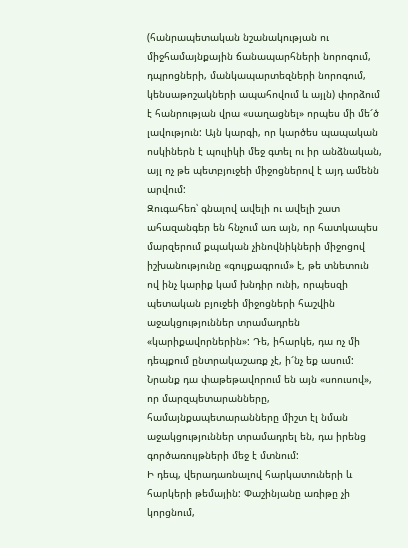(հանրապետական նշանակության ու միջհամայնքային ճանապարհների նորոգում, դպրոցների, մանկապարտեզների նորոգում, կենսաթոշակների ապահովում և այլն) փորձում է հանրության վրա «սաղացնել» որպես մի մե՜ծ լավություն: Այն կարգի, որ կարծես պապական ոսկիներն է պուլիկի մեջ գտել ու իր անձնական, այլ ոչ թե պետբյուջեի միջոցներով է այդ ամենն արվում:
Զուգահեռ՝ գնալով ավելի ու ավելի շատ ահազանգեր են հնչում առ այն, որ հատկապես մարզերում քպական չինովնիկների միջոցով իշխանությունը «գույքագրում» է, թե տնետուն ով ինչ կարիք կամ խնդիր ունի, որպեսզի պետական բյուջեի միջոցների հաշվին աջակցություններ տրամադրեն «կարիքավորներին»: Դե, իհարկե, դա ոչ մի դեպքում ընտրակաշառք չէ, ի՜նչ եք ասում: Նրանք դա փաթեթավորում են այն «սոուսով», որ մարզպետարանները, համայնքապետարանները միշտ էլ նման աջակցություններ տրամադրել են, դա իրենց գործառույթների մեջ է մտնում:
Ի դեպ, վերադառնալով հարկատուների և հարկերի թեմային: Փաշինյանը առիթը չի կորցնում,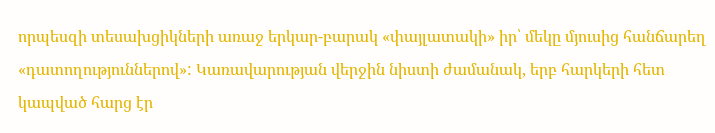որպեսզի տեսախցիկների առաջ երկար-բարակ «փայլատակի» իր՝ մեկը մյուսից հանճարեղ «դատողություններով»: Կառավարության վերջին նիստի ժամանակ, երբ հարկերի հետ կապված հարց էր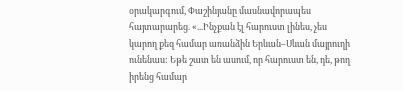օրակարգում, Փաշինյանը մասնավորապես հայտարարեց. «...Ինչքան էլ հարուստ լինես, չես կարող քեզ համար առանձին Երևան–Սևան մայրուղի ունենաս: Եթե շատ են ասում, որ հարուստ են, դե, թող իրենց համար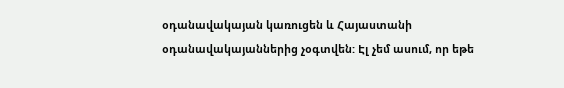օդանավակայան կառուցեն և Հայաստանի օդանավակայաններից չօգտվեն: Էլ չեմ ասում, որ եթե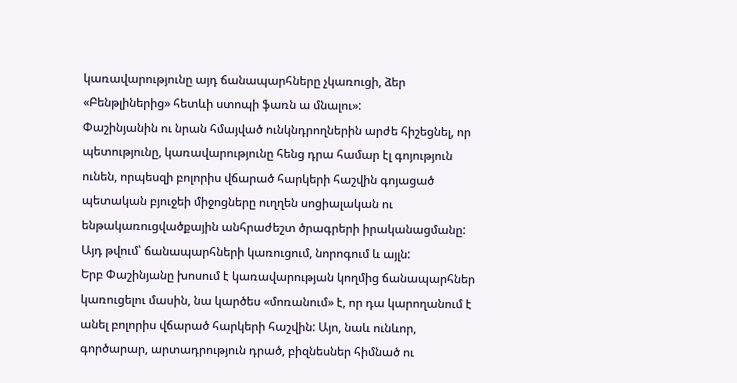կառավարությունը այդ ճանապարհները չկառուցի, ձեր «Բենթլիներից» հետևի ստոպի ֆառն ա մնալու»:
Փաշինյանին ու նրան հմայված ունկնդրողներին արժե հիշեցնել, որ պետությունը, կառավարությունը հենց դրա համար էլ գոյություն ունեն, որպեսզի բոլորիս վճարած հարկերի հաշվին գոյացած պետական բյուջեի միջոցները ուղղեն սոցիալական ու ենթակառուցվածքային անհրաժեշտ ծրագրերի իրականացմանը: Այդ թվում՝ ճանապարհների կառուցում, նորոգում և այլն:
Երբ Փաշինյանը խոսում է կառավարության կողմից ճանապարհներ կառուցելու մասին, նա կարծես «մոռանում» է, որ դա կարողանում է անել բոլորիս վճարած հարկերի հաշվին: Այո, նաև ունևոր, գործարար, արտադրություն դրած, բիզնեսներ հիմնած ու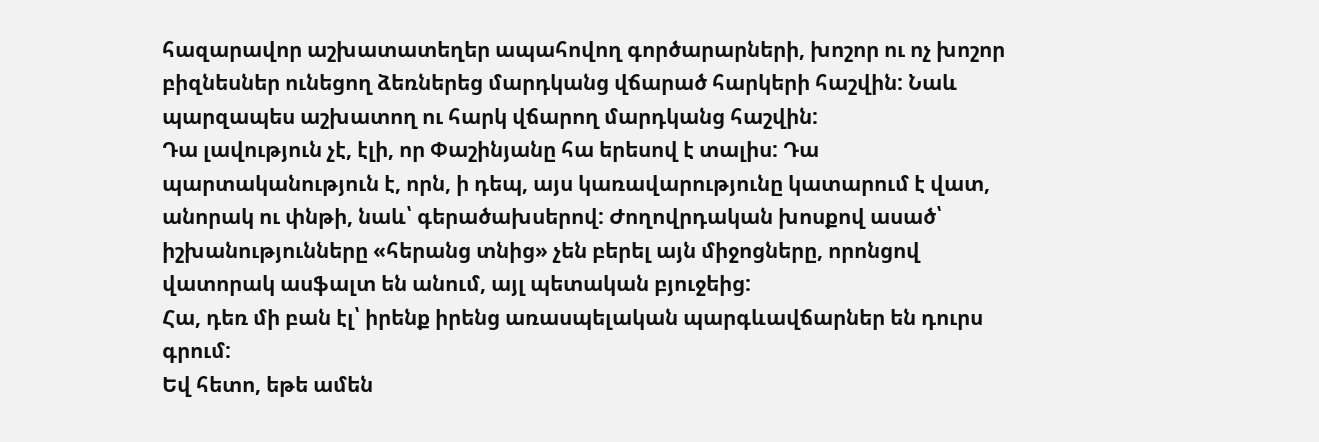հազարավոր աշխատատեղեր ապահովող գործարարների, խոշոր ու ոչ խոշոր բիզնեսներ ունեցող ձեռներեց մարդկանց վճարած հարկերի հաշվին: Նաև պարզապես աշխատող ու հարկ վճարող մարդկանց հաշվին:
Դա լավություն չէ, էլի, որ Փաշինյանը հա երեսով է տալիս: Դա պարտականություն է, որն, ի դեպ, այս կառավարությունը կատարում է վատ, անորակ ու փնթի, նաև՝ գերածախսերով: Ժողովրդական խոսքով ասած՝ իշխանությունները «հերանց տնից» չեն բերել այն միջոցները, որոնցով վատորակ ասֆալտ են անում, այլ պետական բյուջեից:
Հա, դեռ մի բան էլ՝ իրենք իրենց առասպելական պարգևավճարներ են դուրս գրում:
Եվ հետո, եթե ամեն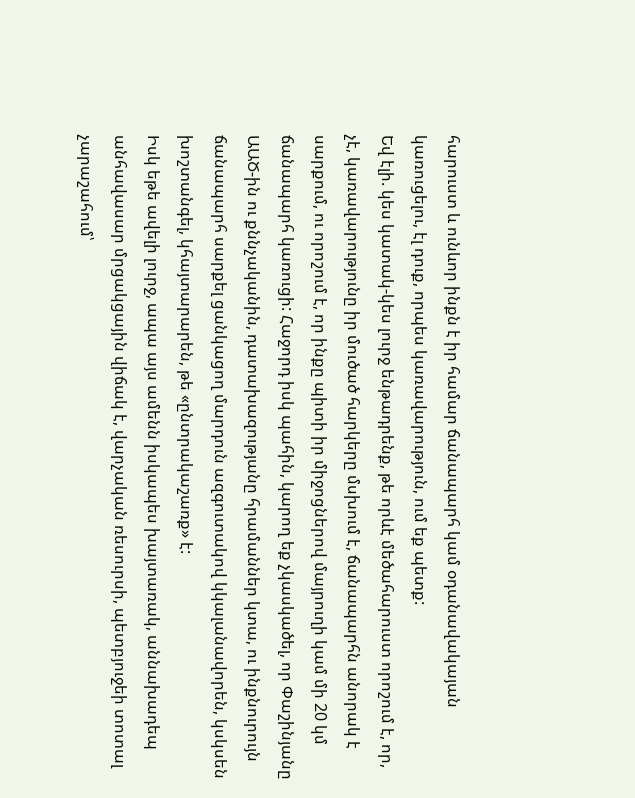հարուստ և ունևոր ինքն է իր համար ճանապարհ կամ օդանավակայան կառուցելու, էլ դուք, որպես կառավարություն, ում եք պետք:
Եվ էլի. կես կատակ-կես լուրջ ենթադրենք, թե որևէ մեծահարուստ որոշում է, որ, չէ, կառավարությունը իր մուծած հարկերը մսխում է, ճանապարհն անորակ է սարքում, ու որոշում է, որ ինքը պիտի իր միջոցներով մայրուղի կամ մի 20 կմ ճանապարհ կառուցի: Հաջորդ իսկ պահին, կարող եք չկասկածել, որ Փաշինյանը ԱԱԾ-ին ու քննչականին, դատախազությանը հրամաններ կտա, ու ինքնուրույն ճանապարհ սարքել ցանկացող մարդուն ազգուտակով կկալանավորեն, կսկսեն խոշտանգել, կհայտարարեն, թե «ընտրակաշառք» է:
Իսկ եթե ավելի լուրջ, ապա այս ամենն իսկապես խայտառակ, աննախադեպ անհավասար մրցակցային վիճակ է, վարչական ռեսուրսի, պետբյուջեի տոտալ չարաշահում՝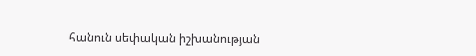հանուն սեփական իշխանության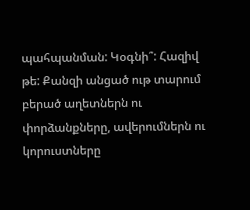պահպանման: Կօգնի՞: Հազիվ թե: Քանզի անցած ութ տարում բերած աղետներն ու փորձանքները, ավերումներն ու կորուստները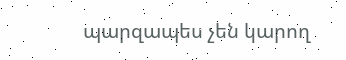պարզապես չեն կարող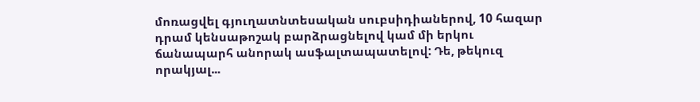մոռացվել գյուղատնտեսական սուբսիդիաներով, 10 հազար դրամ կենսաթոշակ բարձրացնելով կամ մի երկու ճանապարհ անորակ ասֆալտապատելով: Դե, թեկուզ որակյալ...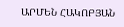ԱՐՄԵՆ ՀԱԿՈԲՅԱՆ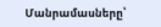Մանրամասները՝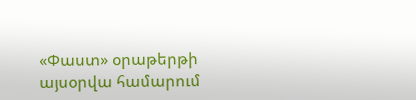«Փաստ» օրաթերթի այսօրվա համարում